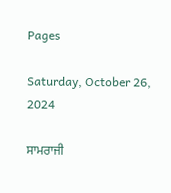Pages

Saturday, October 26, 2024

ਸਾਮਰਾਜੀ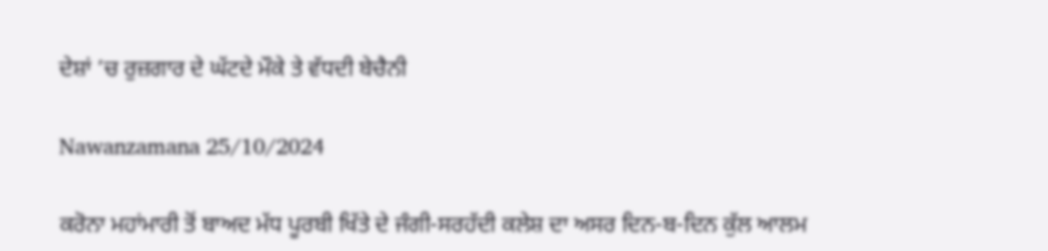ਦੇਸ਼ਾਂ ’ਚ ਰੁਜ਼ਗਾਰ ਦੇ ਘੱਟਦੇ ਮੌਕੇ ਤੇ ਵੱਧਦੀ ਬੇਚੈਨੀ

Nawanzamana 25/10/2024

ਕਰੋਨਾ ਮਹਾਂਮਾਰੀ ਤੋਂ ਬਾਅਦ ਮੱਧ ਪੂਰਬੀ ਖਿੱਤੇ ਦੇ ਜੰਗੀ-ਸਰਹੱਦੀ ਕਲੇਸ਼ ਦਾ ਅਸਰ ਦਿਨ-ਬ-ਦਿਨ ਕੁੱਲ ਆਲਮ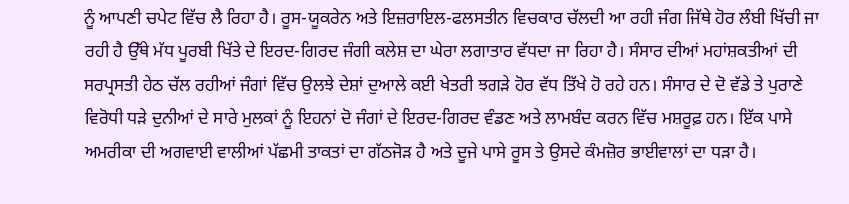ਨੂੰ ਆਪਣੀ ਚਪੇਟ ਵਿੱਚ ਲੈ ਰਿਹਾ ਹੈ। ਰੂਸ-ਯੂਕਰੇਨ ਅਤੇ ਇਜ਼ਰਾਇਲ-ਫਲਸਤੀਨ ਵਿਚਕਾਰ ਚੱਲਦੀ ਆ ਰਹੀ ਜੰਗ ਜਿੱਥੇ ਹੋਰ ਲੰਬੀ ਖਿੱਚੀ ਜਾ ਰਹੀ ਹੈ ਉੱਥੇ ਮੱਧ ਪੂਰਬੀ ਖਿੱਤੇ ਦੇ ਇਰਦ-ਗਿਰਦ ਜੰਗੀ ਕਲੇਸ਼ ਦਾ ਘੇਰਾ ਲਗਾਤਾਰ ਵੱਧਦਾ ਜਾ ਰਿਹਾ ਹੈ। ਸੰਸਾਰ ਦੀਆਂ ਮਹਾਂਸ਼ਕਤੀਆਂ ਦੀ ਸਰਪ੍ਰਸਤੀ ਹੇਠ ਚੱਲ ਰਹੀਆਂ ਜੰਗਾਂ ਵਿੱਚ ਉਲਝੇ ਦੇਸ਼ਾਂ ਦੁਆਲੇ ਕਈ ਖੇਤਰੀ ਝਗੜੇ ਹੋਰ ਵੱਧ ਤਿੱਖੇ ਹੋ ਰਹੇ ਹਨ। ਸੰਸਾਰ ਦੇ ਦੋ ਵੱਡੇ ਤੇ ਪੁਰਾਣੇ ਵਿਰੋਧੀ ਧੜੇ ਦੁਨੀਆਂ ਦੇ ਸਾਰੇ ਮੁਲਕਾਂ ਨੂੰ ਇਹਨਾਂ ਦੋ ਜੰਗਾਂ ਦੇ ਇਰਦ-ਗਿਰਦ ਵੰਡਣ ਅਤੇ ਲਾਮਬੰਦ ਕਰਨ ਵਿੱਚ ਮਸ਼ਰੂਫ਼ ਹਨ। ਇੱਕ ਪਾਸੇ ਅਮਰੀਕਾ ਦੀ ਅਗਵਾਈ ਵਾਲੀਆਂ ਪੱਛਮੀ ਤਾਕਤਾਂ ਦਾ ਗੱਠਜੋੜ ਹੈ ਅਤੇ ਦੂਜੇ ਪਾਸੇ ਰੂਸ ਤੇ ਉਸਦੇ ਕੰਮਜ਼ੋਰ ਭਾਈਵਾਲਾਂ ਦਾ ਧੜਾ ਹੈ।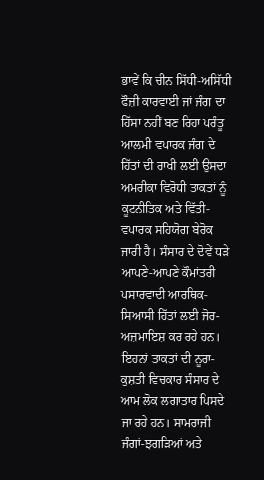ਭਾਵੇਂ ਕਿ ਚੀਨ ਸਿੱਧੀ-ਅਸਿੱਧੀ ਫੌਜ਼ੀ ਕਾਰਵਾਈ ਜਾਂ ਜੰਗ ਦਾ ਹਿੱਸਾ ਨਹੀਂ ਬਣ ਰਿਹਾ ਪਰੰਤੂ ਆਲਮੀ ਵਪਾਰਕ ਜੰਗ ਦੇ ਹਿੱਤਾਂ ਦੀ ਰਾਖੀ ਲਈ ਉਸਦਾ ਅਮਰੀਕਾ ਵਿਰੋਧੀ ਤਾਕਤਾਂ ਨੂੰ ਕੂਟਨੀਤਿਕ ਅਤੇ ਵਿੱਤੀ-ਵਪਾਰਕ ਸਹਿਯੋਗ ਬੇਰੋਕ ਜਾਰੀ ਹੈ। ਸੰਸਾਰ ਦੇ ਦੋਵੇਂ ਧੜੇ ਆਪਣੇ-ਆਪਣੇ ਕੌਮਾਂਤਰੀ ਪਸਾਰਵਾਦੀ ਆਰਥਿਕ-ਸਿਆਸੀ ਹਿੱਤਾਂ ਲਈ ਜੋਰ-ਅਜ਼ਮਾਇਸ਼ ਕਰ ਰਹੇ ਹਨ। ਇਹਨਾਂ ਤਾਕਤਾਂ ਦੀ ਨੂਰਾ-ਕੁਸ਼ਤੀ ਵਿਚਕਾਰ ਸੰਸਾਰ ਦੇ ਆਮ ਲੋਕ ਲਗਾਤਾਰ ਪਿਸਦੇ ਜਾ ਰਹੇ ਹਨ। ਸਾਮਰਾਜੀ ਜੰਗਾਂ-ਝਗੜਿਆਂ ਅਤੇ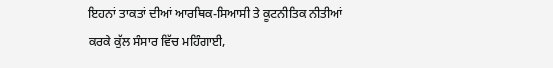ਇਹਨਾਂ ਤਾਕਤਾਂ ਦੀਆਂ ਆਰਥਿਕ-ਸਿਆਸੀ ਤੇ ਕੂਟਨੀਤਿਕ ਨੀਤੀਆਂ ਕਰਕੇ ਕੁੱਲ ਸੰਸਾਰ ਵਿੱਚ ਮਹਿੰਗਾਈ,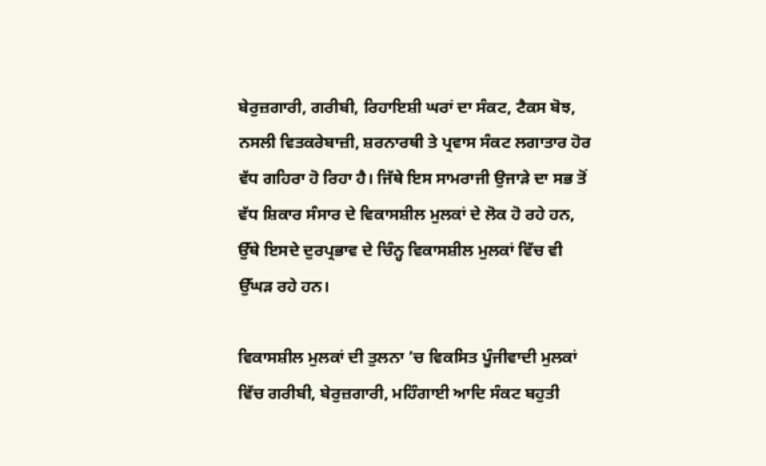ਬੇਰੁਜ਼ਗਾਰੀ, ਗਰੀਬੀ, ਰਿਹਾਇਸ਼ੀ ਘਰਾਂ ਦਾ ਸੰਕਟ, ਟੈਕਸ ਬੋਝ, ਨਸਲੀ ਵਿਤਕਰੇਬਾਜ਼ੀ, ਸ਼ਰਨਾਰਥੀ ਤੇ ਪ੍ਰਵਾਸ ਸੰਕਟ ਲਗਾਤਾਰ ਹੋਰ ਵੱਧ ਗਹਿਰਾ ਹੋ ਰਿਹਾ ਹੈ। ਜਿੱਥੇ ਇਸ ਸਾਮਰਾਜੀ ਉਜਾੜੇ ਦਾ ਸਭ ਤੋਂ ਵੱਧ ਸ਼ਿਕਾਰ ਸੰਸਾਰ ਦੇ ਵਿਕਾਸਸ਼ੀਲ ਮੁਲਕਾਂ ਦੇ ਲੋਕ ਹੋ ਰਹੇ ਹਨ, ਉੱਥੇ ਇਸਦੇ ਦੁਰਪ੍ਰਭਾਵ ਦੇ ਚਿੰਨ੍ਹ ਵਿਕਾਸਸ਼ੀਲ ਮੁਲਕਾਂ ਵਿੱਚ ਵੀ ਉੱਘੜ ਰਹੇ ਹਨ।

ਵਿਕਾਸਸ਼ੀਲ ਮੁਲਕਾਂ ਦੀ ਤੁਲਨਾ ’ਚ ਵਿਕਸਿਤ ਪੂੰਜੀਵਾਦੀ ਮੁਲਕਾਂ ਵਿੱਚ ਗਰੀਬੀ, ਬੇਰੁਜ਼ਗਾਰੀ, ਮਹਿੰਗਾਈ ਆਦਿ ਸੰਕਟ ਬਹੁਤੀ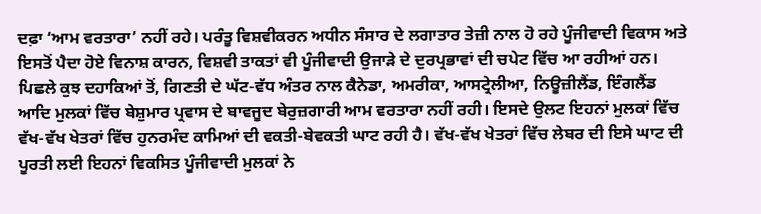ਦਫ਼ਾ ‘ਆਮ ਵਰਤਾਰਾ’ ਨਹੀਂ ਰਹੇ। ਪਰੰਤੂ ਵਿਸ਼ਵੀਕਰਨ ਅਧੀਨ ਸੰਸਾਰ ਦੇ ਲਗਾਤਾਰ ਤੇਜ਼ੀ ਨਾਲ ਹੋ ਰਹੇ ਪੂੰਜੀਵਾਦੀ ਵਿਕਾਸ ਅਤੇ ਇਸਤੋਂ ਪੈਦਾ ਹੋਏ ਵਿਨਾਸ਼ ਕਾਰਨ, ਵਿਸ਼ਵੀ ਤਾਕਤਾਂ ਵੀ ਪੂੰਜੀਵਾਦੀ ਉਜਾੜੇ ਦੇ ਦੁਰਪ੍ਰਭਾਵਾਂ ਦੀ ਚਪੇਟ ਵਿੱਚ ਆ ਰਹੀਆਂ ਹਨ। ਪਿਛਲੇ ਕੁਝ ਦਹਾਕਿਆਂ ਤੋਂ, ਗਿਣਤੀ ਦੇ ਘੱਟ-ਵੱਧ ਅੰਤਰ ਨਾਲ ਕੈਨੇਡਾ, ਅਮਰੀਕਾ, ਆਸਟ੍ਰੇਲੀਆ, ਨਿਊਜ਼ੀਲੈਂਡ, ਇੰਗਲੈਂਡ ਆਦਿ ਮੁਲਕਾਂ ਵਿੱਚ ਬੇਸ਼ੁਮਾਰ ਪ੍ਰਵਾਸ ਦੇ ਬਾਵਜੂਦ ਬੇਰੁਜ਼ਗਾਰੀ ਆਮ ਵਰਤਾਰਾ ਨਹੀਂ ਰਹੀ। ਇਸਦੇ ਉਲਟ ਇਹਨਾਂ ਮੁਲਕਾਂ ਵਿੱਚ ਵੱਖ-ਵੱਖ ਖੇਤਰਾਂ ਵਿੱਚ ਹੁਨਰਮੰਦ ਕਾਮਿਆਂ ਦੀ ਵਕਤੀ-ਬੇਵਕਤੀ ਘਾਟ ਰਹੀ ਹੈ। ਵੱਖ-ਵੱਖ ਖੇਤਰਾਂ ਵਿੱਚ ਲੇਬਰ ਦੀ ਇਸੇ ਘਾਟ ਦੀ ਪੂਰਤੀ ਲਈ ਇਹਨਾਂ ਵਿਕਸਿਤ ਪੂੰਜੀਵਾਦੀ ਮੁਲਕਾਂ ਨੇ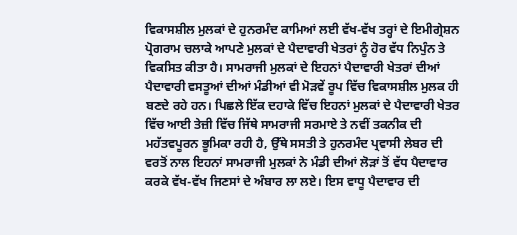ਵਿਕਾਸਸ਼ੀਲ ਮੁਲਕਾਂ ਦੇ ਹੁਨਰਮੰਦ ਕਾਮਿਆਂ ਲਈ ਵੱਖ-ਵੱਖ ਤਰ੍ਹਾਂ ਦੇ ਇਮੀਗ੍ਰੇਸ਼ਨ ਪ੍ਰੋਗਰਾਮ ਚਲਾਕੇ ਆਪਣੇ ਮੁਲਕਾਂ ਦੇ ਪੈਦਾਵਾਰੀ ਖੇਤਰਾਂ ਨੂੰ ਹੋਰ ਵੱਧ ਨਿਪੁੰਨ ਤੇ ਵਿਕਸਿਤ ਕੀਤਾ ਹੈ। ਸਾਮਰਾਜੀ ਮੁਲਕਾਂ ਦੇ ਇਹਨਾਂ ਪੈਦਾਵਾਰੀ ਖੇਤਰਾਂ ਦੀਆਂ ਪੈਦਾਵਾਰੀ ਵਸਤੂਆਂ ਦੀਆਂ ਮੰਡੀਆਂ ਵੀ ਮੋੜਵੇਂ ਰੂਪ ਵਿੱਚ ਵਿਕਾਸਸ਼ੀਲ ਮੁਲਕ ਹੀ ਬਣਦੇ ਰਹੇ ਹਨ। ਪਿਛਲੇ ਇੱਕ ਦਹਾਕੇ ਵਿੱਚ ਇਹਨਾਂ ਮੁਲਕਾਂ ਦੇ ਪੈਦਾਵਾਰੀ ਖੇਤਰ ਵਿੱਚ ਆਈ ਤੇਜ਼ੀ ਵਿੱਚ ਜਿੱਥੇ ਸਾਮਰਾਜੀ ਸਰਮਾਏ ਤੇ ਨਵੀਂ ਤਕਨੀਕ ਦੀ ਮਹੱਤਵਪੂਰਨ ਭੂਮਿਕਾ ਰਹੀ ਹੈ, ਉੱਥੇ ਸਸਤੀ ਤੇ ਹੁਨਰਮੰਦ ਪ੍ਰਵਾਸੀ ਲੇਬਰ ਦੀ ਵਰਤੋਂ ਨਾਲ ਇਹਨਾਂ ਸਾਮਰਾਜੀ ਮੁਲਕਾਂ ਨੇ ਮੰਡੀ ਦੀਆਂ ਲੋੜਾਂ ਤੋਂ ਵੱਧ ਪੈਦਾਵਾਰ ਕਰਕੇ ਵੱਖ-ਵੱਖ ਜਿਣਸਾਂ ਦੇ ਅੰਬਾਰ ਲਾ ਲਏ। ਇਸ ਵਾਧੂ ਪੈਦਾਵਾਰ ਦੀ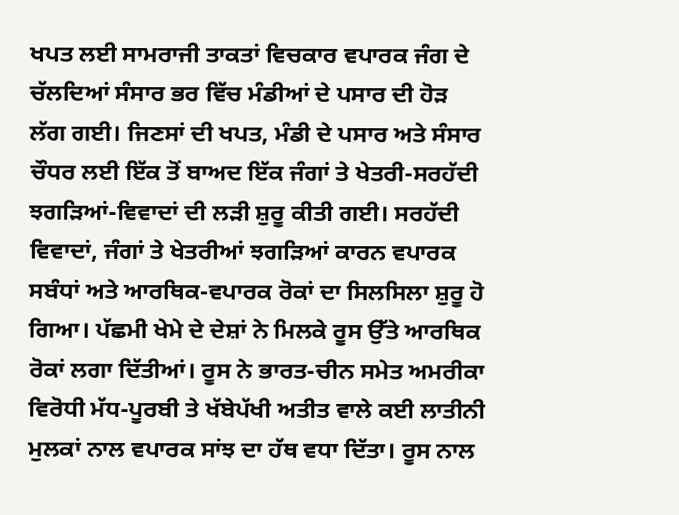ਖਪਤ ਲਈ ਸਾਮਰਾਜੀ ਤਾਕਤਾਂ ਵਿਚਕਾਰ ਵਪਾਰਕ ਜੰਗ ਦੇ ਚੱਲਦਿਆਂ ਸੰਸਾਰ ਭਰ ਵਿੱਚ ਮੰਡੀਆਂ ਦੇ ਪਸਾਰ ਦੀ ਹੋੜ ਲੱਗ ਗਈ। ਜਿਣਸਾਂ ਦੀ ਖਪਤ, ਮੰਡੀ ਦੇ ਪਸਾਰ ਅਤੇ ਸੰਸਾਰ ਚੌਧਰ ਲਈ ਇੱਕ ਤੋਂ ਬਾਅਦ ਇੱਕ ਜੰਗਾਂ ਤੇ ਖੇਤਰੀ-ਸਰਹੱਦੀ ਝਗੜਿਆਂ-ਵਿਵਾਦਾਂ ਦੀ ਲੜੀ ਸ਼ੁਰੂ ਕੀਤੀ ਗਈ। ਸਰਹੱਦੀ ਵਿਵਾਦਾਂ, ਜੰਗਾਂ ਤੇ ਖੇਤਰੀਆਂ ਝਗੜਿਆਂ ਕਾਰਨ ਵਪਾਰਕ ਸਬੰਧਾਂ ਅਤੇ ਆਰਥਿਕ-ਵਪਾਰਕ ਰੋਕਾਂ ਦਾ ਸਿਲਸਿਲਾ ਸ਼ੁਰੂ ਹੋ ਗਿਆ। ਪੱਛਮੀ ਖੇਮੇ ਦੇ ਦੇਸ਼ਾਂ ਨੇ ਮਿਲਕੇ ਰੂਸ ਉੱਤੇ ਆਰਥਿਕ ਰੋਕਾਂ ਲਗਾ ਦਿੱਤੀਆਂ। ਰੂਸ ਨੇ ਭਾਰਤ-ਚੀਨ ਸਮੇਤ ਅਮਰੀਕਾ ਵਿਰੋਧੀ ਮੱਧ-ਪੂਰਬੀ ਤੇ ਖੱਬੇਪੱਖੀ ਅਤੀਤ ਵਾਲੇ ਕਈ ਲਾਤੀਨੀ ਮੁਲਕਾਂ ਨਾਲ ਵਪਾਰਕ ਸਾਂਝ ਦਾ ਹੱਥ ਵਧਾ ਦਿੱਤਾ। ਰੂਸ ਨਾਲ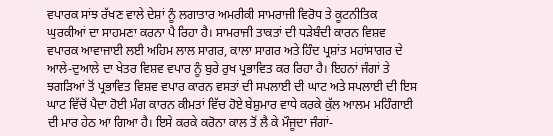ਵਪਾਰਕ ਸਾਂਝ ਰੱਖਣ ਵਾਲੇ ਦੇਸ਼ਾਂ ਨੂੰ ਲਗਾਤਾਰ ਅਮਰੀਕੀ ਸਾਮਰਾਜੀ ਵਿਰੋਧ ਤੇ ਕੂਟਨੀਤਿਕ ਘੁਰਕੀਆਂ ਦਾ ਸਾਹਮਣਾ ਕਰਨਾ ਪੈ ਰਿਹਾ ਹੈ। ਸਾਮਰਾਜੀ ਤਾਕਤਾਂ ਦੀ ਧੜੇਬੰਦੀ ਕਾਰਨ ਵਿਸ਼ਵ ਵਪਾਰਕ ਆਵਾਜਾਈ ਲਈ ਅਹਿਮ ਲਾਲ ਸਾਗਰ, ਕਾਲਾ ਸਾਗਰ ਅਤੇ ਹਿੰਦ ਪ੍ਰਸ਼ਾਂਤ ਮਹਾਂਸਾਗਰ ਦੇ ਆਲੇ-ਦੁਆਲੇ ਦਾ ਖੇਤਰ ਵਿਸ਼ਵ ਵਪਾਰ ਨੂੰ ਬੁਰੇ ਰੁਖ ਪ੍ਰਭਾਵਿਤ ਕਰ ਰਿਹਾ ਹੈ। ਇਹਨਾਂ ਜੰਗਾਂ ਤੇ ਝਗੜਿਆਂ ਤੋਂ ਪ੍ਰਭਾਵਿਤ ਵਿਸ਼ਵ ਵਪਾਰ ਕਾਰਨ ਵਸਤਾਂ ਦੀ ਸਪਲਾਈ ਦੀ ਘਾਟ ਅਤੇ ਸਪਲਾਈ ਦੀ ਇਸ ਘਾਟ ਵਿੱਚੋਂ ਪੈਦਾ ਹੋਈ ਮੰਗ ਕਾਰਨ ਕੀਮਤਾਂ ਵਿੱਚ ਹੋਏ ਬੇਸ਼ੁਮਾਰ ਵਾਧੇ ਕਰਕੇ ਕੁੱਲ ਆਲਮ ਮਹਿੰਗਾਈ ਦੀ ਮਾਰ ਹੇਠ ਆ ਗਿਆ ਹੈ। ਇਸੇ ਕਰਕੇ ਕਰੋਨਾ ਕਾਲ ਤੋਂ ਲੈ ਕੇ ਮੌਜੂਦਾ ਜੰਗਾਂ-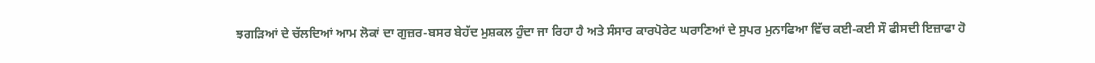ਝਗੜਿਆਂ ਦੇ ਚੱਲਦਿਆਂ ਆਮ ਲੋਕਾਂ ਦਾ ਗੁਜ਼ਰ-ਬਸਰ ਬੇਹੱਦ ਮੁਸ਼ਕਲ ਹੁੰਦਾ ਜਾ ਰਿਹਾ ਹੈ ਅਤੇ ਸੰਸਾਰ ਕਾਰਪੋਰੇਟ ਘਰਾਣਿਆਂ ਦੇ ਸੁਪਰ ਮੁਨਾਫਿਆ ਵਿੱਚ ਕਈ-ਕਈ ਸੌ ਫੀਸਦੀ ਇਜ਼ਾਫਾ ਹੋ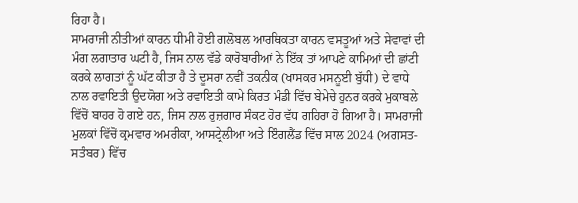ਰਿਹਾ ਹੈ।
ਸਾਮਰਾਜੀ ਨੀਤੀਆਂ ਕਾਰਨ ਧੀਮੀ ਹੋਈ ਗਲੋਬਲ ਆਰਥਿਕਤਾ ਕਾਰਨ ਵਸਤੂਆਂ ਅਤੇ ਸੇਵਾਵਾਂ ਦੀ ਮੰਗ ਲਗਾਤਾਰ ਘਟੀ ਹੈ, ਜਿਸ ਨਾਲ ਵੱਡੇ ਕਾਰੋਬਾਰੀਆਂ ਨੇ ਇੱਕ ਤਾਂ ਆਪਣੇ ਕਾਮਿਆਂ ਦੀ ਛਾਂਟੀ ਕਰਕੇ ਲਾਗਤਾਂ ਨੂੰ ਘੱਟ ਕੀਤਾ ਹੈ ਤੇ ਦੂਸਰਾ ਨਵੀਂ ਤਕਨੀਕ (ਖਾਸਕਰ ਮਸਨੂਈ ਬੁੱਧੀ) ਦੇ ਵਾਧੇ ਨਾਲ ਰਵਾਇਤੀ ਉਦਯੋਗ ਅਤੇ ਰਵਾਇਤੀ ਕਾਮੇ ਕਿਰਤ ਮੰਡੀ ਵਿੱਚ ਬੇਮੇਚੇ ਹੁਨਰ ਕਰਕੇ ਮੁਕਾਬਲੇ ਵਿੱਚੋਂ ਬਾਹਰ ਹੋ ਗਏ ਹਨ, ਜਿਸ ਨਾਲ ਰੁਜ਼ਗਾਰ ਸੰਕਟ ਹੋਰ ਵੱਧ ਗਹਿਰਾ ਹੋ ਗਿਆ ਹੈ। ਸਾਮਰਾਜੀ ਮੁਲਕਾਂ ਵਿੱਚੋਂ ਕ੍ਰਮਵਾਰ ਅਮਰੀਕਾ, ਆਸਟ੍ਰੇਲੀਆ ਅਤੇ ਇੰਗਲੈਂਡ ਵਿੱਚ ਸਾਲ 2024 (ਅਗਸਤ-ਸਤੰਬਰ) ਵਿੱਚ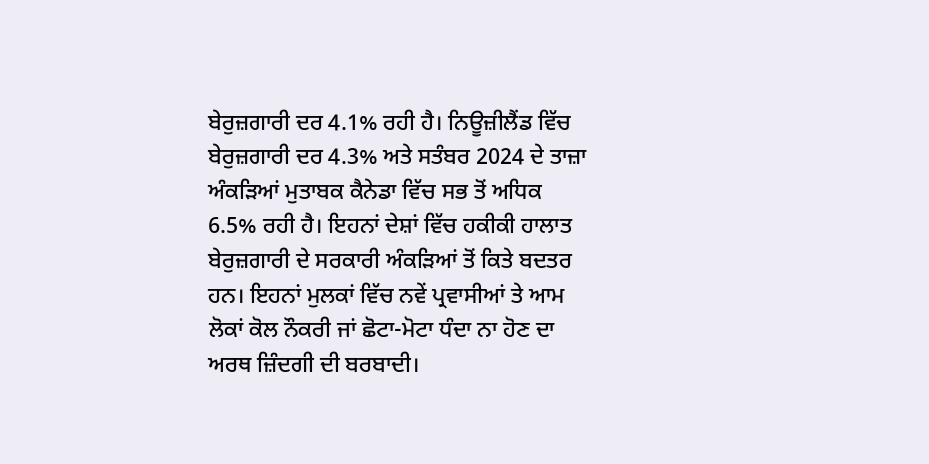ਬੇਰੁਜ਼ਗਾਰੀ ਦਰ 4.1% ਰਹੀ ਹੈ। ਨਿਊਜ਼ੀਲੈਂਡ ਵਿੱਚ ਬੇਰੁਜ਼ਗਾਰੀ ਦਰ 4.3% ਅਤੇ ਸਤੰਬਰ 2024 ਦੇ ਤਾਜ਼ਾ ਅੰਕੜਿਆਂ ਮੁਤਾਬਕ ਕੈਨੇਡਾ ਵਿੱਚ ਸਭ ਤੋਂ ਅਧਿਕ 6.5% ਰਹੀ ਹੈ। ਇਹਨਾਂ ਦੇਸ਼ਾਂ ਵਿੱਚ ਹਕੀਕੀ ਹਾਲਾਤ ਬੇਰੁਜ਼ਗਾਰੀ ਦੇ ਸਰਕਾਰੀ ਅੰਕੜਿਆਂ ਤੋਂ ਕਿਤੇ ਬਦਤਰ ਹਨ। ਇਹਨਾਂ ਮੁਲਕਾਂ ਵਿੱਚ ਨਵੇਂ ਪ੍ਰਵਾਸੀਆਂ ਤੇ ਆਮ ਲੋਕਾਂ ਕੋਲ ਨੌਕਰੀ ਜਾਂ ਛੋਟਾ-ਮੋਟਾ ਧੰਦਾ ਨਾ ਹੋਣ ਦਾ ਅਰਥ ਜ਼ਿੰਦਗੀ ਦੀ ਬਰਬਾਦੀ।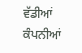ਵੱਡੀਆਂ ਕੰਪਨੀਆਂ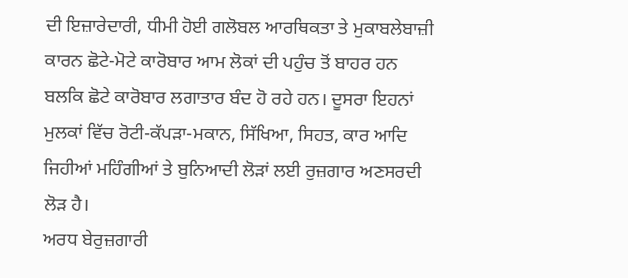ਦੀ ਇਜ਼ਾਰੇਦਾਰੀ, ਧੀਮੀ ਹੋਈ ਗਲੋਬਲ ਆਰਥਿਕਤਾ ਤੇ ਮੁਕਾਬਲੇਬਾਜ਼ੀ ਕਾਰਨ ਛੋਟੇ-ਮੋਟੇ ਕਾਰੋਬਾਰ ਆਮ ਲੋਕਾਂ ਦੀ ਪਹੁੰਚ ਤੋਂ ਬਾਹਰ ਹਨ ਬਲਕਿ ਛੋਟੇ ਕਾਰੋਬਾਰ ਲਗਾਤਾਰ ਬੰਦ ਹੋ ਰਹੇ ਹਨ। ਦੂਸਰਾ ਇਹਨਾਂ ਮੁਲਕਾਂ ਵਿੱਚ ਰੋਟੀ-ਕੱਪੜਾ-ਮਕਾਨ, ਸਿੱਖਿਆ, ਸਿਹਤ, ਕਾਰ ਆਦਿ ਜਿਹੀਆਂ ਮਹਿੰਗੀਆਂ ਤੇ ਬੁਨਿਆਦੀ ਲੋੜਾਂ ਲਈ ਰੁਜ਼ਗਾਰ ਅਣਸਰਦੀ ਲੋੜ ਹੈ।
ਅਰਧ ਬੇਰੁਜ਼ਗਾਰੀ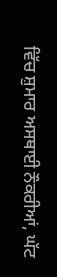ਵਿੱਚ ਸ਼ੁਮਾਰ ਅਸਥਾਈ ਨੌਕਰੀਆਂ, ਘੱਟ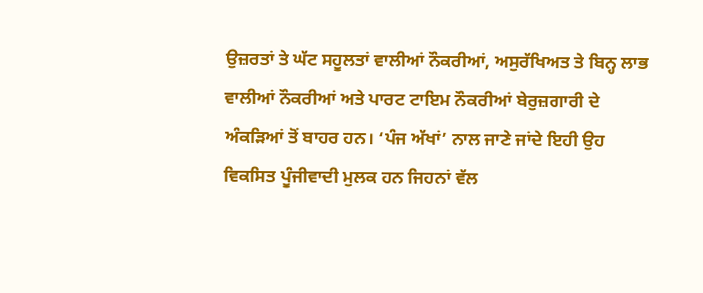ਉਜ਼ਰਤਾਂ ਤੇ ਘੱਟ ਸਹੂਲਤਾਂ ਵਾਲੀਆਂ ਨੌਕਰੀਆਂ, ਅਸੁਰੱਖਿਅਤ ਤੇ ਬਿਨ੍ਹ ਲਾਭ ਵਾਲੀਆਂ ਨੌਕਰੀਆਂ ਅਤੇ ਪਾਰਟ ਟਾਇਮ ਨੌਕਰੀਆਂ ਬੇਰੁਜ਼ਗਾਰੀ ਦੇ ਅੰਕੜਿਆਂ ਤੋਂ ਬਾਹਰ ਹਨ। ‘ਪੰਜ ਅੱਖਾਂ’ ਨਾਲ ਜਾਣੇ ਜਾਂਦੇ ਇਹੀ ਉਹ ਵਿਕਸਿਤ ਪੂੰਜੀਵਾਦੀ ਮੁਲਕ ਹਨ ਜਿਹਨਾਂ ਵੱਲ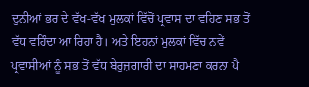ਦੁਨੀਆਂ ਭਰ ਦੇ ਵੱਖ-ਵੱਖ ਮੁਲਕਾਂ ਵਿੱਚੋਂ ਪ੍ਰਵਾਸ ਦਾ ਵਹਿਣ ਸਭ ਤੋਂ ਵੱਧ ਵਹਿੰਦਾ ਆ ਰਿਹਾ ਹੈ। ਅਤੇ ਇਹਨਾਂ ਮੁਲਕਾਂ ਵਿੱਚ ਨਵੇਂ ਪ੍ਰਵਾਸੀਆਂ ਨੂੰ ਸਭ ਤੋਂ ਵੱਧ ਬੇਰੁਜ਼ਗਾਰੀ ਦਾ ਸਾਹਮਣਾ ਕਰਨਾ ਪੈ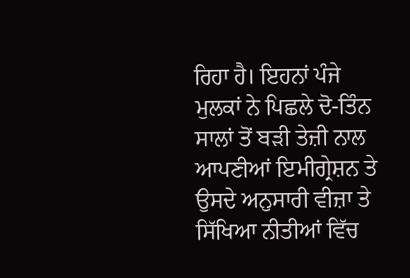ਰਿਹਾ ਹੈ। ਇਹਨਾਂ ਪੰਜੇ ਮੁਲਕਾਂ ਨੇ ਪਿਛਲੇ ਦੋ-ਤਿੰਨ ਸਾਲਾਂ ਤੋਂ ਬੜੀ ਤੇਜ਼ੀ ਨਾਲ ਆਪਣੀਆਂ ਇਮੀਗ੍ਰੇਸ਼ਨ ਤੇ ਉਸਦੇ ਅਨੁਸਾਰੀ ਵੀਜ਼ਾ ਤੇ ਸਿੱਖਿਆ ਨੀਤੀਆਂ ਵਿੱਚ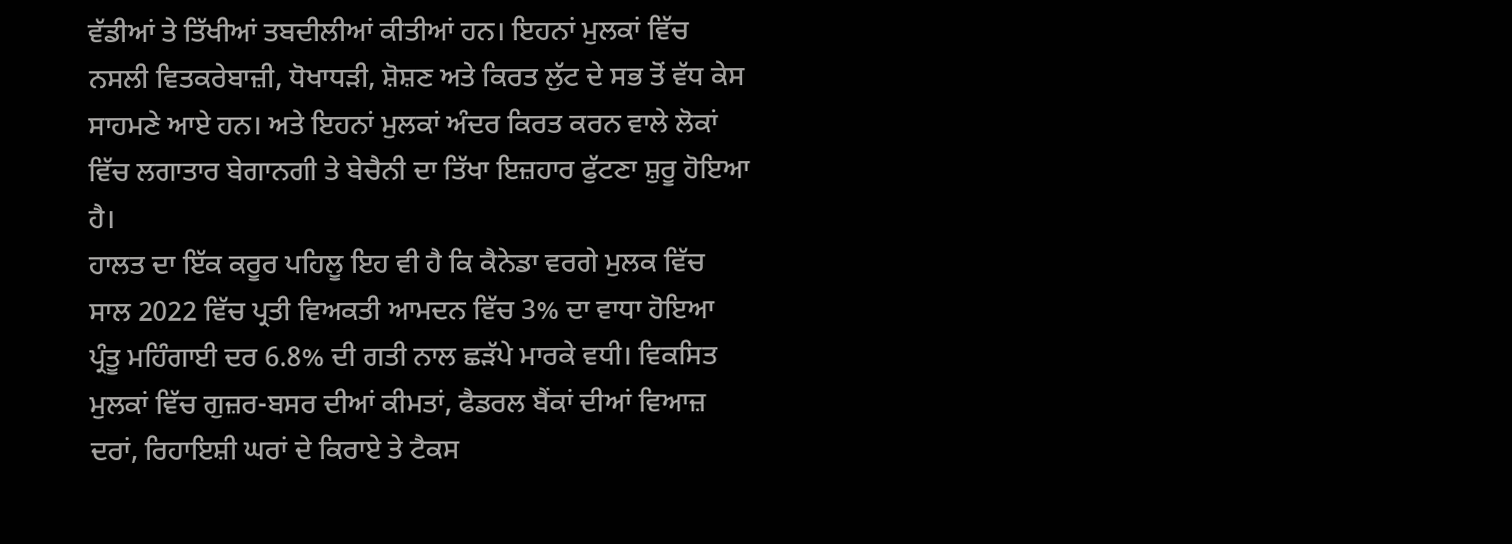ਵੱਡੀਆਂ ਤੇ ਤਿੱਖੀਆਂ ਤਬਦੀਲੀਆਂ ਕੀਤੀਆਂ ਹਨ। ਇਹਨਾਂ ਮੁਲਕਾਂ ਵਿੱਚ ਨਸਲੀ ਵਿਤਕਰੇਬਾਜ਼ੀ, ਧੋਖਾਧੜੀ, ਸ਼ੋਸ਼ਣ ਅਤੇ ਕਿਰਤ ਲੁੱਟ ਦੇ ਸਭ ਤੋਂ ਵੱਧ ਕੇਸ ਸਾਹਮਣੇ ਆਏ ਹਨ। ਅਤੇ ਇਹਨਾਂ ਮੁਲਕਾਂ ਅੰਦਰ ਕਿਰਤ ਕਰਨ ਵਾਲੇ ਲੋਕਾਂ ਵਿੱਚ ਲਗਾਤਾਰ ਬੇਗਾਨਗੀ ਤੇ ਬੇਚੈਨੀ ਦਾ ਤਿੱਖਾ ਇਜ਼ਹਾਰ ਫੁੱਟਣਾ ਸ਼ੁਰੂ ਹੋਇਆ ਹੈ।
ਹਾਲਤ ਦਾ ਇੱਕ ਕਰੂਰ ਪਹਿਲੂ ਇਹ ਵੀ ਹੈ ਕਿ ਕੈਨੇਡਾ ਵਰਗੇ ਮੁਲਕ ਵਿੱਚ ਸਾਲ 2022 ਵਿੱਚ ਪ੍ਰਤੀ ਵਿਅਕਤੀ ਆਮਦਨ ਵਿੱਚ 3% ਦਾ ਵਾਧਾ ਹੋਇਆ ਪ੍ਰੰਤੂ ਮਹਿੰਗਾਈ ਦਰ 6.8% ਦੀ ਗਤੀ ਨਾਲ ਛੜੱਪੇ ਮਾਰਕੇ ਵਧੀ। ਵਿਕਸਿਤ ਮੁਲਕਾਂ ਵਿੱਚ ਗੁਜ਼ਰ-ਬਸਰ ਦੀਆਂ ਕੀਮਤਾਂ, ਫੈਡਰਲ ਬੈਂਕਾਂ ਦੀਆਂ ਵਿਆਜ਼ ਦਰਾਂ, ਰਿਹਾਇਸ਼ੀ ਘਰਾਂ ਦੇ ਕਿਰਾਏ ਤੇ ਟੈਕਸ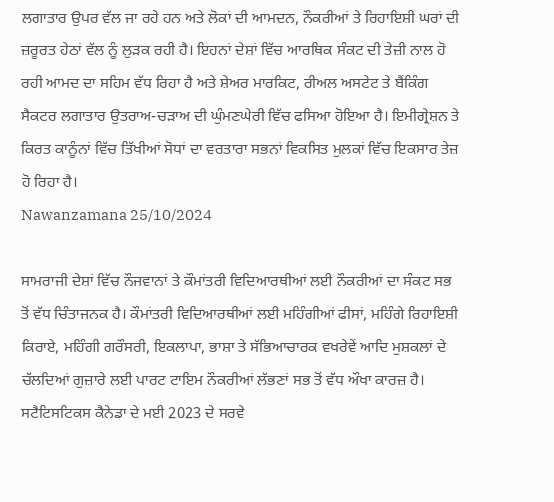ਲਗਾਤਾਰ ਉਪਰ ਵੱਲ ਜਾ ਰਹੇ ਹਨ ਅਤੇ ਲੋਕਾਂ ਦੀ ਆਮਦਨ, ਨੌਕਰੀਆਂ ਤੇ ਰਿਹਾਇਸ਼ੀ ਘਰਾਂ ਦੀ ਜ਼ਰੂਰਤ ਹੇਠਾਂ ਵੱਲ ਨੂੰ ਲੁੜਕ ਰਹੀ ਹੈ। ਇਹਨਾਂ ਦੇਸ਼ਾਂ ਵਿੱਚ ਆਰਥਿਕ ਸੰਕਟ ਦੀ ਤੇਜ਼ੀ ਨਾਲ ਹੋ ਰਹੀ ਆਮਦ ਦਾ ਸਹਿਮ ਵੱਧ ਰਿਹਾ ਹੈ ਅਤੇ ਸ਼ੇਅਰ ਮਾਰਕਿਟ, ਰੀਅਲ ਅਸਟੇਟ ਤੇ ਬੈਂਕਿੰਗ ਸੈਕਟਰ ਲਗਾਤਾਰ ਉਤਰਾਅ-ਚੜਾਅ ਦੀ ਘੁੰਮਣਘੇਰੀ ਵਿੱਚ ਫਸਿਆ ਹੋਇਆ ਹੈ। ਇਮੀਗ੍ਰੇਸ਼ਨ ਤੇ ਕਿਰਤ ਕਾਨੂੰਨਾਂ ਵਿੱਚ ਤਿੱਖੀਆਂ ਸੋਧਾਂ ਦਾ ਵਰਤਾਰਾ ਸਭਨਾਂ ਵਿਕਸਿਤ ਮੁਲਕਾਂ ਵਿੱਚ ਇਕਸਾਰ ਤੇਜ਼ ਹੋ ਰਿਹਾ ਹੈ।
Nawanzamana 25/10/2024

ਸਾਮਰਾਜੀ ਦੇਸ਼ਾਂ ਵਿੱਚ ਨੌਜਵਾਨਾਂ ਤੇ ਕੌਮਾਂਤਰੀ ਵਿਦਿਆਰਥੀਆਂ ਲਈ ਨੌਕਰੀਆਂ ਦਾ ਸੰਕਟ ਸਭ ਤੋਂ ਵੱਧ ਚਿੰਤਾਜਨਕ ਹੈ। ਕੌਮਾਂਤਰੀ ਵਿਦਿਆਰਥੀਆਂ ਲਈ ਮਹਿੰਗੀਆਂ ਫੀਸਾਂ, ਮਹਿੰਗੇ ਰਿਹਾਇਸ਼ੀ ਕਿਰਾਏ, ਮਹਿੰਗੀ ਗਰੌਸਰੀ, ਇਕਲਾਪਾ, ਭਾਸ਼ਾ ਤੇ ਸੱਭਿਆਚਾਰਕ ਵਖਰੇਵੇਂ ਆਦਿ ਮੁਸ਼ਕਲਾਂ ਦੇ ਚੱਲਦਿਆਂ ਗੁਜ਼ਾਰੇ ਲਈ ਪਾਰਟ ਟਾਇਮ ਨੌਕਰੀਆਂ ਲੱਭਣਾਂ ਸਭ ਤੋਂ ਵੱਧ ਔਖਾ ਕਾਰਜ਼ ਹੈ। ਸਟੈਟਿਸਟਿਕਸ ਕੈਨੇਡਾ ਦੇ ਮਈ 2023 ਦੇ ਸਰਵੇ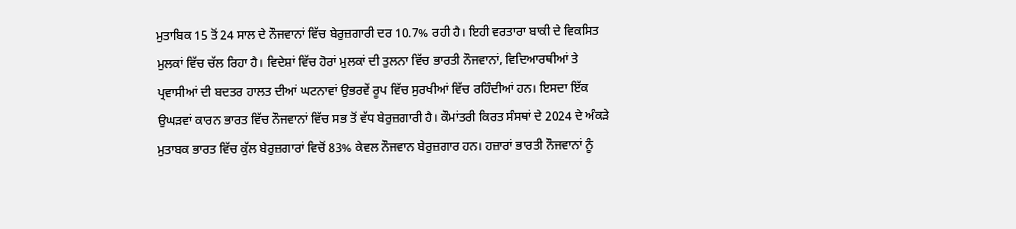ਮੁਤਾਬਿਕ 15 ਤੋਂ 24 ਸਾਲ ਦੇ ਨੌਜਵਾਨਾਂ ਵਿੱਚ ਬੇਰੁਜ਼ਗਾਰੀ ਦਰ 10.7% ਰਹੀ ਹੈ। ਇਹੀ ਵਰਤਾਰਾ ਬਾਕੀ ਦੇ ਵਿਕਸਿਤ ਮੁਲਕਾਂ ਵਿੱਚ ਚੱਲ ਰਿਹਾ ਹੈ। ਵਿਦੇਸ਼ਾਂ ਵਿੱਚ ਹੋਰਾਂ ਮੁਲਕਾਂ ਦੀ ਤੁਲਨਾ ਵਿੱਚ ਭਾਰਤੀ ਨੌਜਵਾਨਾਂ, ਵਿਦਿਆਰਥੀਆਂ ਤੇ ਪ੍ਰਵਾਸੀਆਂ ਦੀ ਬਦਤਰ ਹਾਲਤ ਦੀਆਂ ਘਟਨਾਵਾਂ ਉਭਰਵੇਂ ਰੂਪ ਵਿੱਚ ਸੁਰਖੀਆਂ ਵਿੱਚ ਰਹਿੰਦੀਆਂ ਹਨ। ਇਸਦਾ ਇੱਕ ਉਘੜਵਾਂ ਕਾਰਨ ਭਾਰਤ ਵਿੱਚ ਨੌਜਵਾਨਾਂ ਵਿੱਚ ਸਭ ਤੋਂ ਵੱਧ ਬੇਰੁਜ਼ਗਾਰੀ ਹੈ। ਕੌਮਾਂਤਰੀ ਕਿਰਤ ਸੰਸਥਾਂ ਦੇ 2024 ਦੇ ਅੰਕੜੇ ਮੁਤਾਬਕ ਭਾਰਤ ਵਿੱਚ ਕੁੱਲ ਬੇਰੁਜ਼ਗਾਰਾਂ ਵਿਚੋਂ 83% ਕੇਵਲ ਨੌਜਵਾਨ ਬੇਰੁਜ਼ਗਾਰ ਹਨ। ਹਜ਼ਾਰਾਂ ਭਾਰਤੀ ਨੌਜਵਾਨਾਂ ਨੂੰ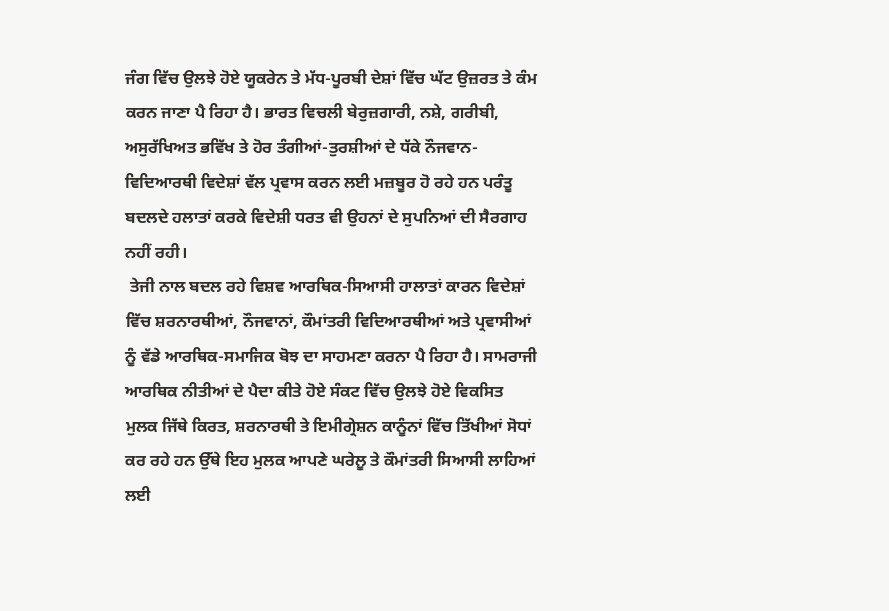ਜੰਗ ਵਿੱਚ ਉਲਝੇ ਹੋਏ ਯੂਕਰੇਨ ਤੇ ਮੱਧ-ਪੂਰਬੀ ਦੇਸ਼ਾਂ ਵਿੱਚ ਘੱਟ ਉਜ਼ਰਤ ਤੇ ਕੰਮ ਕਰਨ ਜਾਣਾ ਪੈ ਰਿਹਾ ਹੈ। ਭਾਰਤ ਵਿਚਲੀ ਬੇਰੁਜ਼ਗਾਰੀ, ਨਸ਼ੇ, ਗਰੀਬੀ, ਅਸੁਰੱਖਿਅਤ ਭਵਿੱਖ ਤੇ ਹੋਰ ਤੰਗੀਆਂ-ਤੁਰਸ਼ੀਆਂ ਦੇ ਧੱਕੇ ਨੌਜਵਾਨ-ਵਿਦਿਆਰਥੀ ਵਿਦੇਸ਼ਾਂ ਵੱਲ ਪ੍ਰਵਾਸ ਕਰਨ ਲਈ ਮਜ਼ਬੂਰ ਹੋ ਰਹੇ ਹਨ ਪਰੰਤੂ ਬਦਲਦੇ ਹਲਾਤਾਂ ਕਰਕੇ ਵਿਦੇਸ਼ੀ ਧਰਤ ਵੀ ਉਹਨਾਂ ਦੇ ਸੁਪਨਿਆਂ ਦੀ ਸੈਰਗਾਹ ਨਹੀਂ ਰਹੀ।
 ਤੇਜੀ ਨਾਲ ਬਦਲ ਰਹੇ ਵਿਸ਼ਵ ਆਰਥਿਕ-ਸਿਆਸੀ ਹਾਲਾਤਾਂ ਕਾਰਨ ਵਿਦੇਸ਼ਾਂ ਵਿੱਚ ਸ਼ਰਨਾਰਥੀਆਂ, ਨੌਜਵਾਨਾਂ, ਕੌਮਾਂਤਰੀ ਵਿਦਿਆਰਥੀਆਂ ਅਤੇ ਪ੍ਰਵਾਸੀਆਂ ਨੂੰ ਵੱਡੇ ਆਰਥਿਕ-ਸਮਾਜਿਕ ਬੋਝ ਦਾ ਸਾਹਮਣਾ ਕਰਨਾ ਪੈ ਰਿਹਾ ਹੈ। ਸਾਮਰਾਜੀ ਆਰਥਿਕ ਨੀਤੀਆਂ ਦੇ ਪੈਦਾ ਕੀਤੇ ਹੋਏ ਸੰਕਟ ਵਿੱਚ ਉਲਝੇ ਹੋਏ ਵਿਕਸਿਤ ਮੁਲਕ ਜਿੱਥੇ ਕਿਰਤ, ਸ਼ਰਨਾਰਥੀ ਤੇ ਇਮੀਗ੍ਰੇਸ਼ਨ ਕਾਨੂੰਨਾਂ ਵਿੱਚ ਤਿੱਖੀਆਂ ਸੋਧਾਂ ਕਰ ਰਹੇ ਹਨ ਉੱਥੇ ਇਹ ਮੁਲਕ ਆਪਣੇ ਘਰੇਲੂ ਤੇ ਕੌਮਾਂਤਰੀ ਸਿਆਸੀ ਲਾਹਿਆਂ ਲਈ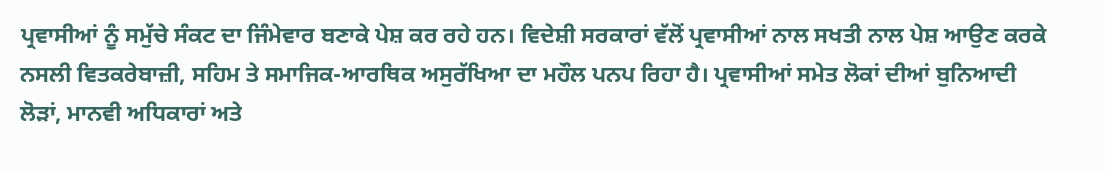ਪ੍ਰਵਾਸੀਆਂ ਨੂੰ ਸਮੁੱਚੇ ਸੰਕਟ ਦਾ ਜਿੰਮੇਵਾਰ ਬਣਾਕੇ ਪੇਸ਼ ਕਰ ਰਹੇ ਹਨ। ਵਿਦੇਸ਼ੀ ਸਰਕਾਰਾਂ ਵੱਲੋਂ ਪ੍ਰਵਾਸੀਆਂ ਨਾਲ ਸਖਤੀ ਨਾਲ ਪੇਸ਼ ਆਉਣ ਕਰਕੇ ਨਸਲੀ ਵਿਤਕਰੇਬਾਜ਼ੀ, ਸਹਿਮ ਤੇ ਸਮਾਜਿਕ-ਆਰਥਿਕ ਅਸੁਰੱਖਿਆ ਦਾ ਮਹੌਲ ਪਨਪ ਰਿਹਾ ਹੈ। ਪ੍ਰਵਾਸੀਆਂ ਸਮੇਤ ਲੋਕਾਂ ਦੀਆਂ ਬੁਨਿਆਦੀ ਲੋੜਾਂ, ਮਾਨਵੀ ਅਧਿਕਾਰਾਂ ਅਤੇ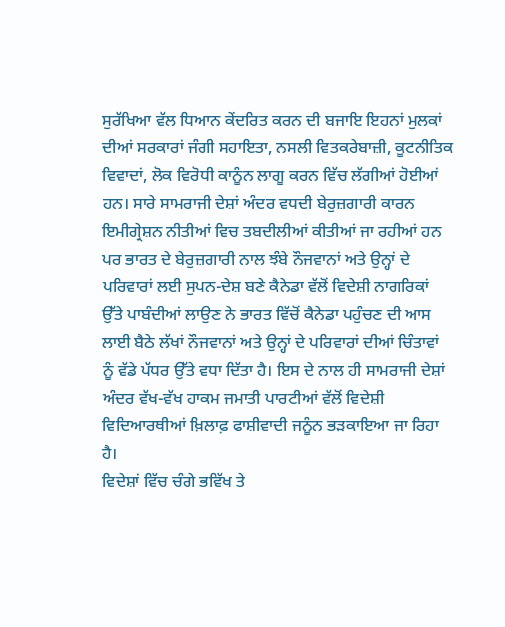ਸੁਰੱਖਿਆ ਵੱਲ ਧਿਆਨ ਕੇਂਦਰਿਤ ਕਰਨ ਦੀ ਬਜਾਇ ਇਹਨਾਂ ਮੁਲਕਾਂ ਦੀਆਂ ਸਰਕਾਰਾਂ ਜੰਗੀ ਸਹਾਇਤਾ, ਨਸਲੀ ਵਿਤਕਰੇਬਾਜ਼ੀ, ਕੂਟਨੀਤਿਕ ਵਿਵਾਦਾਂ, ਲੋਕ ਵਿਰੋਧੀ ਕਾਨੂੰਨ ਲਾਗੂ ਕਰਨ ਵਿੱਚ ਲੱਗੀਆਂ ਹੋਈਆਂ ਹਨ। ਸਾਰੇ ਸਾਮਰਾਜੀ ਦੇਸ਼ਾਂ ਅੰਦਰ ਵਧਦੀ ਬੇਰੁਜ਼ਗਾਰੀ ਕਾਰਨ ਇਮੀਗ੍ਰੇਸ਼ਨ ਨੀਤੀਆਂ ਵਿਚ ਤਬਦੀਲੀਆਂ ਕੀਤੀਆਂ ਜਾ ਰਹੀਆਂ ਹਨ ਪਰ ਭਾਰਤ ਦੇ ਬੇਰੁਜ਼ਗਾਰੀ ਨਾਲ ਝੰਬੇ ਨੌਜਵਾਨਾਂ ਅਤੇ ਉਨ੍ਹਾਂ ਦੇ ਪਰਿਵਾਰਾਂ ਲਈ ਸੁਪਨ-ਦੇਸ਼ ਬਣੇ ਕੈਨੇਡਾ ਵੱਲੋਂ ਵਿਦੇਸ਼ੀ ਨਾਗਰਿਕਾਂ ਉੱਤੇ ਪਾਬੰਦੀਆਂ ਲਾਉਣ ਨੇ ਭਾਰਤ ਵਿੱਚੋਂ ਕੈਨੇਡਾ ਪਹੁੰਚਣ ਦੀ ਆਸ ਲਾਈ ਬੈਠੇ ਲੱਖਾਂ ਨੌਜਵਾਨਾਂ ਅਤੇ ਉਨ੍ਹਾਂ ਦੇ ਪਰਿਵਾਰਾਂ ਦੀਆਂ ਚਿੰਤਾਵਾਂ ਨੂੰ ਵੱਡੇ ਪੱਧਰ ਉੱਤੇ ਵਧਾ ਦਿੱਤਾ ਹੈ। ਇਸ ਦੇ ਨਾਲ ਹੀ ਸਾਮਰਾਜੀ ਦੇਸ਼ਾਂ ਅੰਦਰ ਵੱਖ-ਵੱਖ ਹਾਕਮ ਜਮਾਤੀ ਪਾਰਟੀਆਂ ਵੱਲੋਂ ਵਿਦੇਸ਼ੀ ਵਿਦਿਆਰਥੀਆਂ ਖ਼ਿਲਾਫ਼ ਫਾਸ਼ੀਵਾਦੀ ਜਨੂੰਨ ਭੜਕਾਇਆ ਜਾ ਰਿਹਾ ਹੈ।
ਵਿਦੇਸ਼ਾਂ ਵਿੱਚ ਚੰਗੇ ਭਵਿੱਖ ਤੇ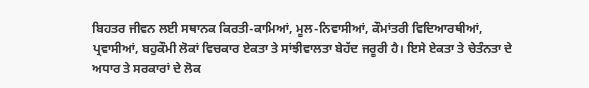ਬਿਹਤਰ ਜੀਵਨ ਲਈ ਸਥਾਨਕ ਕਿਰਤੀ-ਕਾਮਿਆਂ, ਮੂਲ-ਨਿਵਾਸੀਆਂ, ਕੌਮਾਂਤਰੀ ਵਿਦਿਆਰਥੀਆਂ, ਪ੍ਰਵਾਸੀਆਂ, ਬਹੁਕੌਮੀ ਲੋਕਾਂ ਵਿਚਕਾਰ ਏਕਤਾ ਤੇ ਸਾਂਝੀਵਾਲਤਾ ਬੇਹੱਦ ਜਰੂਰੀ ਹੈ। ਇਸੇ ਏਕਤਾ ਤੇ ਚੇਤੰਨਤਾ ਦੇ ਅਧਾਰ ਤੇ ਸਰਕਾਰਾਂ ਦੇ ਲੋਕ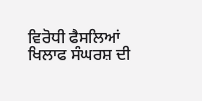ਵਿਰੋਧੀ ਫੈਸਲਿਆਂ ਖਿਲਾਫ ਸੰਘਰਸ਼ ਦੀ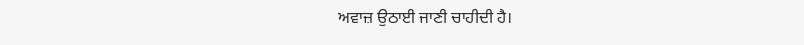ਅਵਾਜ਼ ਉਠਾਈ ਜਾਣੀ ਚਾਹੀਦੀ ਹੈ।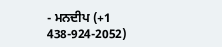- ਮਨਦੀਪ (+1 438-924-2052)